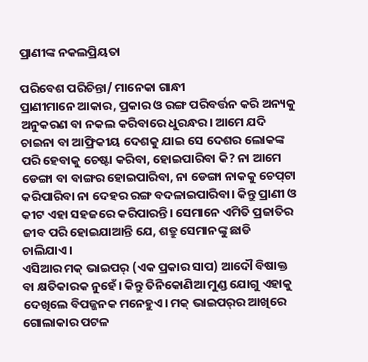ପ୍ରାଣୀଙ୍କ ନକଲପ୍ରିୟତା

ପରିବେଶ ପରିଚିନ୍ତା/ ମାନେକା ଗାନ୍ଧୀ
ପ୍ରାଣୀମାନେ ଆକାର, ପ୍ରକାର ଓ ରଙ୍ଗ ପରିବର୍ତ୍ତନ କରି ଅନ୍ୟକୁ ଅନୁକରଣ ବା ନକଲ କରିବାରେ ଧୁରନ୍ଧର। ଆମେ ଯଦି ଚାଇନା ବା ଆଫ୍ରିକୀୟ ଦେଶକୁ ଯାଇ ସେ ଦେଶର ଲୋକଙ୍କ ପରି ହେବାକୁ ଚେଷ୍ଟା କରିବା, ହୋଇପାରିବା କି? ନା ଆମେ ଡେଙ୍ଗା ବା ବାଙ୍ଗର ହୋଇପାରିବା, ନା ଡେଙ୍ଗା ନାକକୁ ଚେପ୍‌ଟା କରିପାରିବା ନା ଦେହର ରଙ୍ଗ ବଦଳାଇପାରିବା। କିନ୍ତୁ ପ୍ରାଣୀ ଓ କୀଟ ଏହା ସହଜରେ କରିପାରନ୍ତି। ସେମାନେ ଏମିତି ପ୍ରଜାତିର ଜୀବ ପରି ହୋଇଯାଆନ୍ତି ଯେ, ଶତ୍ରୁ ସେମାନଙ୍କୁ ଛାଡି ଚାଲିଯାଏ।
ଏସିଆର ମକ୍‌ ଭାଇପର୍‌ (ଏକ ପ୍ରକାର ସାପ) ଆଦୌ ବିଷାକ୍ତ ବା କ୍ଷତିକାରକ ନୁହେଁ। କିନ୍ତୁ ତିନିକୋଣିଆ ମୁଣ୍ଡ ଯୋଗୁ ଏହାକୁ ଦେଖିଲେ ବିପଜ୍ଜନକ ମନେହୁଏ। ମକ୍‌ ଭାଇପର୍‌ର ଆଖିରେ ଗୋଲାକାର ପଟଳ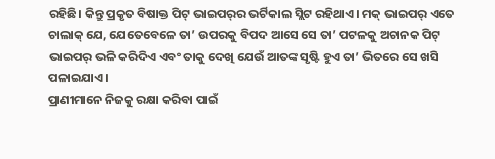ରହିଛି। କିନ୍ତୁ ପ୍ରକୃତ ବିଷାକ୍ତ ପିଟ୍‌ ଭାଇପର୍‌ର ଭର୍ଟିକାଲ ସ୍ଲିଟ ରହିଥାଏ। ମକ୍‌ ଭାଇପର୍‌ ଏତେ ଚାଲାକ୍‌ ଯେ, ଯେତେବେଳେ ତା’ ଉପରକୁ ବିପଦ ଆସେ ସେ ତା’ ପଟଳକୁ ଅଚାନକ ପିଟ୍‌ ଭାଇପର୍‌ ଭଳି କରିଦିଏ ଏବଂ ତାକୁ ଦେଖି ଯେଉଁ ଆତଙ୍କ ସୃଷ୍ଟି ହୁଏ ତା’ ଭିତରେ ସେ ଖସି ପଳାଇଯାଏ।
ପ୍ରାଣୀମାନେ ନିଜକୁ ରକ୍ଷା କରିବା ପାଇଁ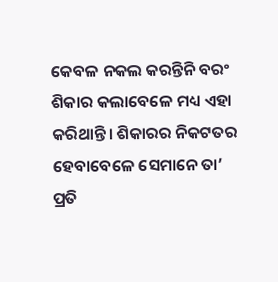କେବଳ ନକଲ କରନ୍ତିନି ବରଂ ଶିକାର କଲାବେଳେ ମଧ୍ୟ ଏହା କରିଥାନ୍ତି। ଶିକାରର ନିକଟତର ହେବାବେଳେ ସେମାନେ ତା’ ପ୍ରତି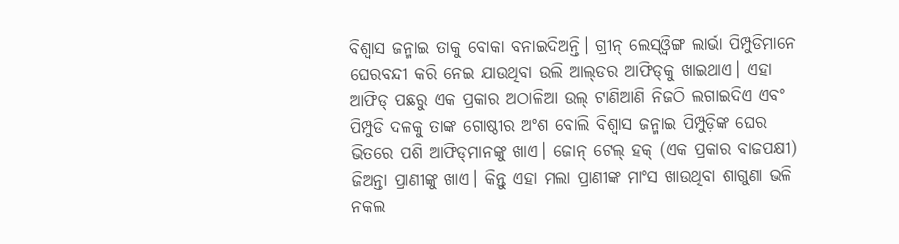ବିଶ୍ୱାସ ଜନ୍ମାଇ ତାକୁ ବୋକା ବନାଇଦିଅନ୍ତି। ଗ୍ରୀନ୍‌ ଲେସ୍‌ଓ୍ବିଙ୍ଗ ଲାର୍ଭା ପିମ୍ପୁଡିମାନେ ଘେରବନ୍ଦୀ କରି ନେଇ ଯାଉଥିବା ଉଲି ଆଲ୍‌ଡର ଆଫିଡ୍‌କୁ ଖାଇଥାଏ। ଏହା ଆଫିଡ୍‌ ପଛରୁ ଏକ ପ୍ରକାର ଅଠାଳିଆ ଉଲ୍‌ ଟାଣିଆଣି ନିଜଠି ଲଗାଇଦିଏ ଏବଂ ପିମ୍ପୁଡି ଦଳକୁ ତାଙ୍କ ଗୋଷ୍ଠୀର ଅଂଶ ବୋଲି ବିଶ୍ୱାସ ଜନ୍ମାଇ ପିମ୍ପୁଡ଼ିଙ୍କ ଘେର ଭିତରେ ପଶି ଆଫିଡ୍‌ମାନଙ୍କୁ ଖାଏ। ଜୋନ୍‌ ଟେଲ୍‌ ହକ୍‌ (ଏକ ପ୍ରକାର ବାଜପକ୍ଷୀ) ଜିଅନ୍ତା ପ୍ରାଣୀଙ୍କୁ ଖାଏ। କିନ୍ତୁ ଏହା ମଲା ପ୍ରାଣୀଙ୍କ ମାଂସ ଖାଉଥିବା ଶାଗୁଣା ଭଳି ନକଲ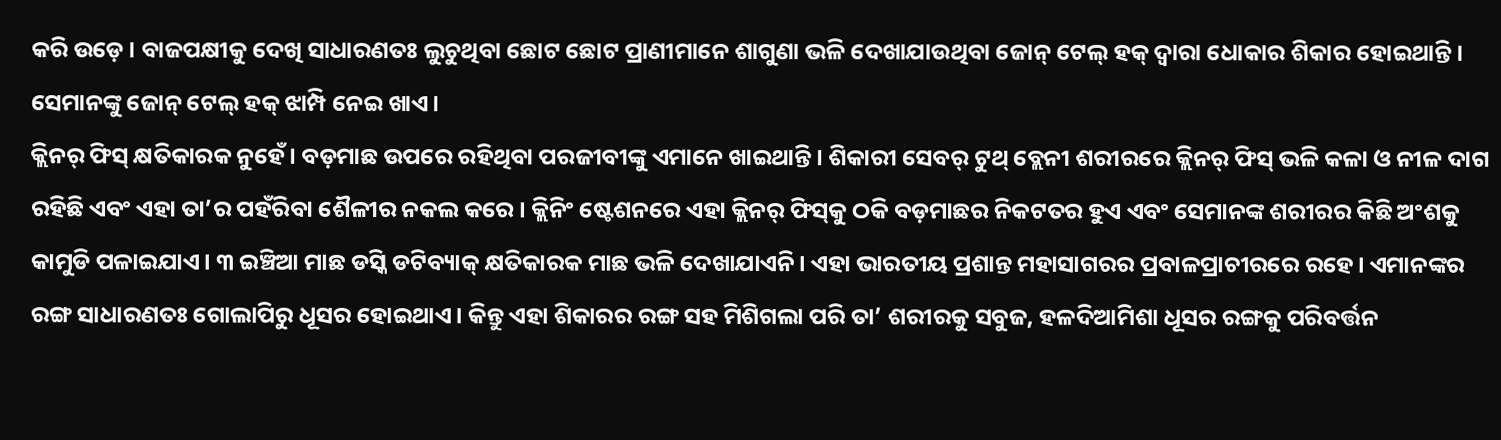କରି ଉଡ଼େ। ବାଜପକ୍ଷୀକୁ ଦେଖି ସାଧାରଣତଃ ଲୁଚୁଥିବା ଛୋଟ ଛୋଟ ପ୍ରାଣୀମାନେ ଶାଗୁଣା ଭଳି ଦେଖାଯାଉଥିବା ଜୋନ୍‌ ଟେଲ୍‌ ହକ୍‌ ଦ୍ୱାରା ଧୋକାର ଶିକାର ହୋଇଥାନ୍ତି। ସେମାନଙ୍କୁ ଜୋନ୍‌ ଟେଲ୍‌ ହକ୍‌ ଝାମ୍ପି ନେଇ ଖାଏ।
କ୍ଲିନର୍‌ ଫିସ୍‌ କ୍ଷତିକାରକ ନୁହେଁ। ବଡ଼ମାଛ ଉପରେ ରହିଥିବା ପରଜୀବୀଙ୍କୁ ଏମାନେ ଖାଇଥାନ୍ତି। ଶିକାରୀ ସେବର୍‌ ଟୁଥ୍‌ ବ୍ଲେନୀ ଶରୀରରେ କ୍ଲିନର୍‌ ଫିସ୍‌ ଭଳି କଳା ଓ ନୀଳ ଦାଗ ରହିଛି ଏବଂ ଏହା ତା’ର ପହଁରିବା ଶୈଳୀର ନକଲ କରେ। କ୍ଲିନିଂ ଷ୍ଟେଶନରେ ଏହା କ୍ଲିନର୍‌ ଫିସ୍‌କୁ ଠକି ବଡ଼ମାଛର ନିକଟତର ହୁଏ ଏବଂ ସେମାନଙ୍କ ଶରୀରର କିଛି ଅଂଶକୁ କାମୁଡି ପଳାଇଯାଏ। ୩ ଇଞ୍ଚିଆ ମାଛ ଡସ୍କି ଡଟିବ୍ୟାକ୍‌ କ୍ଷତିକାରକ ମାଛ ଭଳି ଦେଖାଯାଏନି। ଏହା ଭାରତୀୟ ପ୍ରଶାନ୍ତ ମହାସାଗରର ପ୍ରବାଳପ୍ରାଚୀରରେ ରହେ। ଏମାନଙ୍କର ରଙ୍ଗ ସାଧାରଣତଃ ଗୋଲାପିରୁ ଧୂସର ହୋଇଥାଏ। କିନ୍ତୁ ଏହା ଶିକାରର ରଙ୍ଗ ସହ ମିଶିଗଲା ପରି ତା’ ଶରୀରକୁ ସବୁଜ, ହଳଦିଆମିଶା ଧୂସର ରଙ୍ଗକୁ ପରିବର୍ତ୍ତନ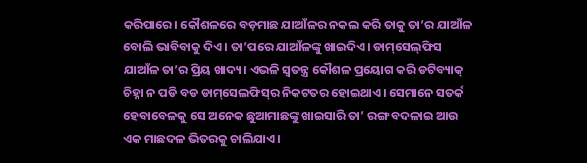କରିପାରେ। କୌଶଳରେ ବଡ଼ମାଛ ଯାଆଁଳର ନକଲ କରି ତାକୁ ତା’ର ଯାଆଁଳ ବୋଲି ଭାବିବାକୁ ଦିଏ। ତା’ପରେ ଯାଆଁଳଙ୍କୁ ଖାଇଦିଏ। ଡାମ୍‌ସେଲ୍‌ଫିସ ଯାଆଁଳ ତା’ର ପ୍ରିୟ ଖାଦ୍ୟ। ଏଭଳି ସ୍ବତନ୍ତ୍ର କୌଶଳ ପ୍ରୟୋଗ କରି ଡଟିବ୍ୟାକ୍‌ ଚିହ୍ନା ନ ପଡି ବଡ ଡାମ୍‌ସେଲଫିସ୍‌ର ନିକଟତର ହୋଇଥାଏ। ସେମାନେ ସତର୍କ ହେବାବେଳକୁ ସେ ଅନେକ ଛୁଆମାଛଙ୍କୁ ଖାଇସାରି ତା’ ରଙ୍ଗ ବଦଳାଇ ଆଉ ଏକ ମାଛଦଳ ଭିତରକୁ ଚାଲିଯାଏ।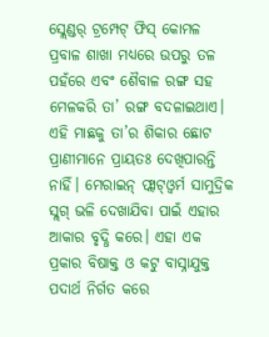ସ୍ଲେଣ୍ଡର୍‌ ଟ୍ରମ୍ପେଟ୍‌ ଫିସ୍‌ କୋମଳ ପ୍ରବାଳ ଶାଖା ମଧ୍ୟରେ ଉପରୁ ତଳ ପହଁରେ ଏବଂ ଶୈବାଳ ରଙ୍ଗ ସହ ମେଳକରି ତା’ ରଙ୍ଗ ବଦଳାଇଥାଏ। ଏହି ମାଛକୁ ତା’ର ଶିକାର ଛୋଟ ପ୍ରାଣୀମାନେ ପ୍ରାୟତଃ ଦେଖିପାରନ୍ତି ନାହିଁ। ମେରାଇନ୍‌ ଫ୍ଲାଟ୍‌ଓ୍ବର୍ମ ସାମୁଦ୍ରିକ ସ୍ଲଗ୍‌ ଭଳି ଦେଖାଯିବା ପାଇଁ ଏହାର ଆକାର ବୃଦ୍ଧି କରେ। ଏହା ଏକ ପ୍ରକାର ବିଷାକ୍ତ ଓ କଟୁ ବାସ୍ନାଯୁକ୍ତ ପଦାର୍ଥ ନିର୍ଗତ କରେ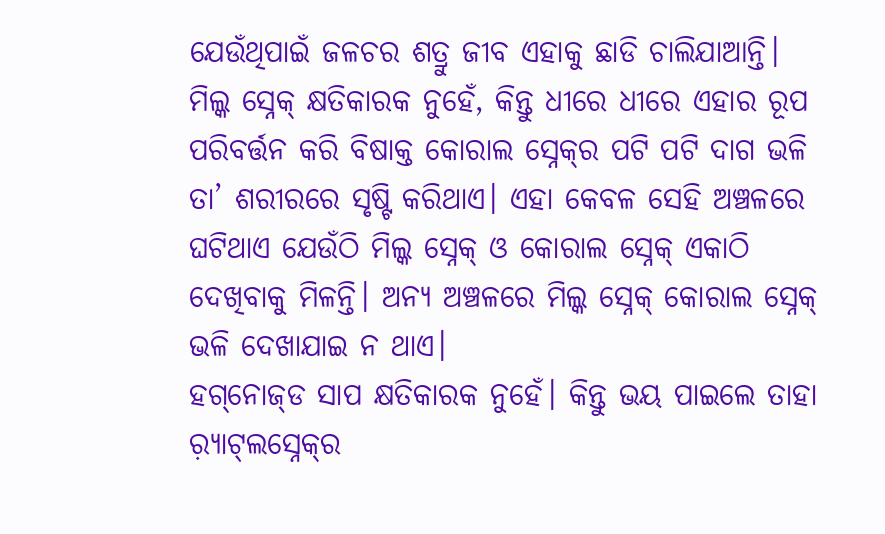ଯେଉଁଥିପାଇଁ ଜଳଚର ଶତ୍ରୁ ଜୀବ ଏହାକୁ ଛାଡି ଚାଲିଯାଆନ୍ତି।
ମିଲ୍କ ସ୍ନେକ୍‌ କ୍ଷତିକାରକ ନୁହେଁ, କିନ୍ତୁ ଧୀରେ ଧୀରେ ଏହାର ରୂପ ପରିବର୍ତ୍ତନ କରି ବିଷାକ୍ତ କୋରାଲ ସ୍ନେକ୍‌ର ପଟି ପଟି ଦାଗ ଭଳି ତା’ ଶରୀରରେ ସୃଷ୍ଟି କରିଥାଏ। ଏହା କେବଳ ସେହି ଅଞ୍ଚଳରେ ଘଟିଥାଏ ଯେଉଁଠି ମିଲ୍କ ସ୍ନେକ୍‌ ଓ କୋରାଲ ସ୍ନେକ୍‌ ଏକାଠି ଦେଖିବାକୁ ମିଳନ୍ତି। ଅନ୍ୟ ଅଞ୍ଚଳରେ ମିଲ୍କ ସ୍ନେକ୍‌ କୋରାଲ ସ୍ନେକ୍‌ ଭଳି ଦେଖାଯାଇ ନ ଥାଏ।
ହଗ୍‌ନୋଜ୍‌ଡ ସାପ କ୍ଷତିକାରକ ନୁହେଁ। କିନ୍ତୁ ଭୟ ପାଇଲେ ତାହା ର଼୍ୟାଟ୍‌ଲସ୍ନେକ୍‌ର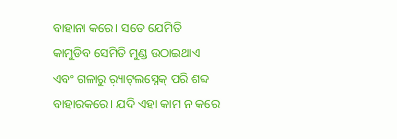ବାହାନା କରେ। ସତେ ଯେମିତି କାମୁଡିବ ସେମିତି ମୁଣ୍ଡ ଉଠାଇଥାଏ ଏବଂ ଗଳାରୁ ର଼୍ୟାଟ୍‌ଲସ୍ନେକ୍‌ ପରି ଶବ୍ଦ ବାହାରକରେ। ଯଦି ଏହା କାମ ନ କରେ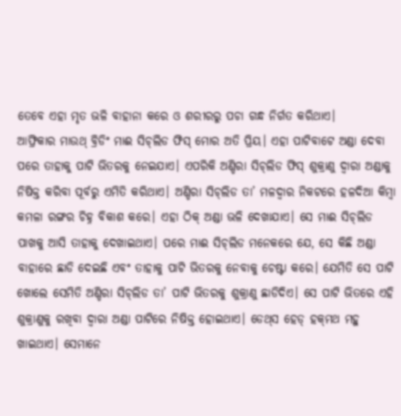ତେବେ ଏହା ମୃତ ଭଳି ବାହାନା କରେ ଓ ଶରୀରରୁ ପଚା ଗନ୍ଧ ନିର୍ଗତ କରିଥାଏ।
ଆଫ୍ରିକାର ମାଉଥ୍‌ ବ୍ରିଡିଂ ମାଈ ସିଚ୍‌ଲିଡ ଫିସ୍‌ ମୋର ଅତି ପ୍ରିୟ। ଏହା ପାଟିବାଟେ ଅଣ୍ଡା ଦେବା ପରେ ତାହାକୁ ପାଟି ଭିତରକୁ ନେଇଯାଏ। ଏପରିକି ଅଣ୍ଡିରା ସିଚ୍‌ଲିଡ ଫିସ୍‌ ଶୁକ୍ରାଣୁ ଦ୍ୱାରା ଅଣ୍ଡାକୁ ନିଷିକ୍ତ କରିବା ପୂର୍ବରୁ ଏମିତି କରିଥାଏ। ଅଣ୍ଡିରା ସିଚ୍‌ଲିଡ ତା’ ମଳଦ୍ୱାର ନିକଟରେ ହଳଦିଆ କିମ୍ବା କମଳା ରଙ୍ଗର ଚିହ୍ନ ବିକାଶ କରେ। ଏହା ଠିକ୍‌ ଅଣ୍ଡା ଭଳି ଦେଖାଯାଏ। ସେ ମାଈ ସିଚ୍‌ଲିଡ ପାଖକୁ ଆସି ତାହାକୁ ଦେଖାଇଥାଏ। ପରେ ମାଈ ସିଚ୍‌ଲିଡ ମନେକରେ ଯେ, ସେ କିଛି ଅଣ୍ଡା ବାହାରେ ଛାଡି ଦେଇଛି ଏବଂ ତାହାକୁ ପାଟି ଭିତରକୁ ନେବାକୁ ଚେଷ୍ଟା କରେ। ଯେମିତି ସେ ପାଟି ଖୋଲେ ସେମିତି ଅଣ୍ଡିରା ସିଚ୍‌ଲିଡ ତା’ ପାଟି ଭିତରକୁ ଶୁକ୍ରାଣୁ ଛାଡିଦିଏ। ସେ ପାଟି ଭିତରେ ଏହି ଶୁକ୍ରାଣୁକୁ ରଖିବା ଦ୍ୱାରା ଅଣ୍ଡା ପାଟିରେ ନିଷିକ୍ତ ହୋଇଥାଏ। ଡେଥ୍‌ସ ହେଡ୍‌ ହକ୍‌ମଥ ମହୁ ଖାଇଥାଏ। ସେମାନେ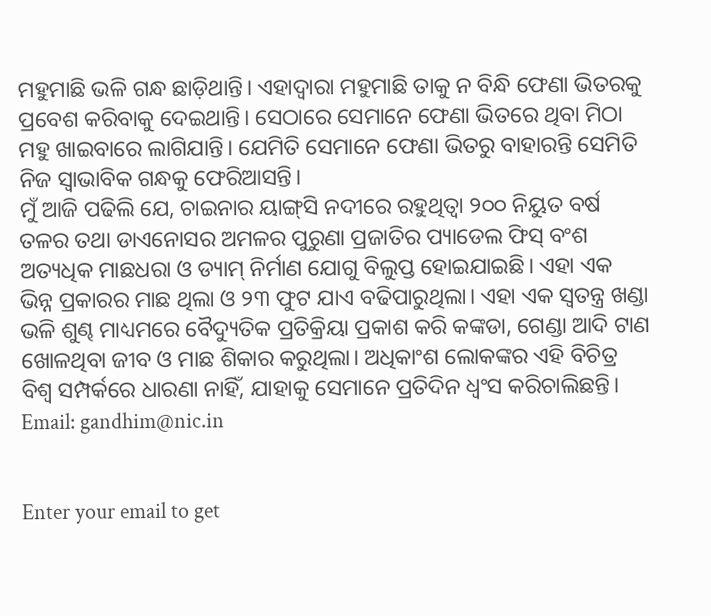ମହୁମାଛି ଭଳି ଗନ୍ଧ ଛାଡ଼ିଥାନ୍ତି। ଏହାଦ୍ୱାରା ମହୁମାଛି ତାକୁ ନ ବିନ୍ଧି ଫେଣା ଭିତରକୁ ପ୍ରବେଶ କରିବାକୁ ଦେଇଥାନ୍ତି। ସେଠାରେ ସେମାନେ ଫେଣା ଭିତରେ ଥିବା ମିଠା ମହୁ ଖାଇବାରେ ଲାଗିଯାନ୍ତି। ଯେମିତି ସେମାନେ ଫେଣା ଭିତରୁ ବାହାରନ୍ତି ସେମିତି ନିଜ ସ୍ବାଭାବିକ ଗନ୍ଧକୁ ଫେରିଆସନ୍ତି।
ମୁଁ ଆଜି ପଢିଲି ଯେ, ଚାଇନାର ୟାଙ୍ଗ୍‌ସି ନଦୀରେ ରହୁଥିତ୍ବା ୨୦୦ ନିୟୁତ ବର୍ଷ ତଳର ତଥା ଡାଏନୋସର ଅମଳର ପୁରୁଣା ପ୍ରଜାତିର ପ୍ୟାଡେଲ ଫିସ୍‌ ବଂଶ ଅତ୍ୟଧିକ ମାଛଧରା ଓ ଡ୍ୟାମ୍‌ ନିର୍ମାଣ ଯୋଗୁ ବିଲୁପ୍ତ ହୋଇଯାଇଛି। ଏହା ଏକ ଭିନ୍ନ ପ୍ରକାରର ମାଛ ଥିଲା ଓ ୨୩ ଫୁଟ ଯାଏ ବଢିପାରୁଥିଲା। ଏହା ଏକ ସ୍ବତନ୍ତ୍ର ଖଣ୍ଡା ଭଳି ଶୁଣ୍ଢ ମାଧ୍ୟମରେ ବୈଦ୍ୟୁତିକ ପ୍ରତିକ୍ରିୟା ପ୍ରକାଶ କରି କଙ୍କଡା, ଗେଣ୍ଡା ଆଦି ଟାଣ ଖୋଳଥିବା ଜୀବ ଓ ମାଛ ଶିକାର କରୁଥିଲା। ଅଧିକାଂଶ ଲୋକଙ୍କର ଏହି ବିଚିତ୍ର ବିଶ୍ୱ ସମ୍ପର୍କରେ ଧାରଣା ନାହିଁ, ଯାହାକୁ ସେମାନେ ପ୍ରତିଦିନ ଧ୍ୱଂସ କରିଚାଲିଛନ୍ତି।
Email: gandhim@nic.in


Enter your email to get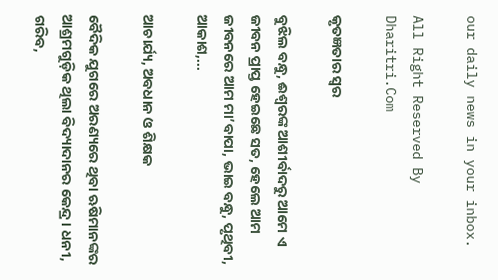our daily news in your inbox.

All Right Reserved By Dharitri.Com

କୃତଜ୍ଞତାର ସ୍ବର

ବୁଝିଲ ବନ୍ଧୁ, ଈଶ୍ବରଙ୍କ ଆଶୀର୍ବାଦରୁ ଆମେ ଏ ଜୀବନ ପ୍ରାପ୍ତ ହେଇଛେ ସତ, ହେଲେ ଆମ ଜୀବନରେ ଆମ ମା’ବାପା, ଭାଇ ବନ୍ଧୁ, ପୃଥିବୀ, ଆକାଶ,...

ଆଚାର୍ଯ୍ୟ, ଅବଧାନ ଓ ଶିକ୍ଷକ

ବୈଦିକ ଯୁଗରେ ଅରଣ୍ୟରେ ଥିବା ଋଷିମାନଙ୍କର ଆଶ୍ରମଗୁଡ଼ିକ ଥିଲା ବିଦ୍ୟାଦାନର କେନ୍ଦ୍ର। ଧନୀ, ଗରିବ,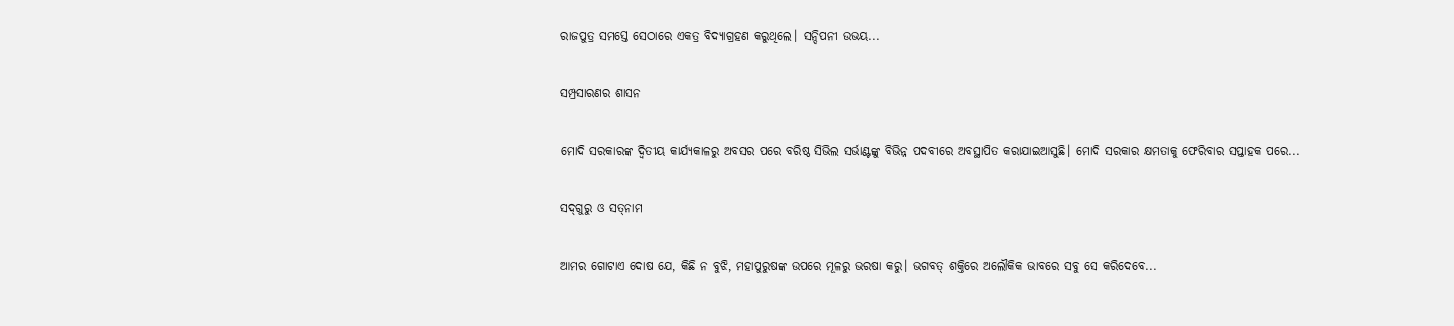ରାଜପୁତ୍ର ସମସ୍ତେ ସେଠାରେ ଏକତ୍ର ବିଦ୍ୟାଗ୍ରହଣ କରୁଥିଲେ। ସନ୍ଦିପନୀ ଉଭୟ...

ସମ୍ପ୍ରସାରଣର ଶାସନ

ମୋଦି ସରକାରଙ୍କ ଦ୍ୱିତୀୟ କାର୍ଯ୍ୟକାଳରୁ ଅବସର ପରେ ବରିଷ୍ଠ ସିଭିଲ ସର୍ଭାଣ୍ଟଙ୍କୁ ବିଭିନ୍ନ ପଦବୀରେ ଅବସ୍ଥାପିତ କରାଯାଇଆସୁଛି। ମୋଦି ସରକାର କ୍ଷମତାକୁ ଫେରିବାର ସପ୍ତାହକ ପରେ...

ସଦ୍‌ଗୁରୁ ଓ ସତ୍‌ନାମ

ଆମର ଗୋଟାଏ ଦୋଷ ଯେ, କିଛି ନ ବୁଝି, ମହାପୁରୁଷଙ୍କ ଉପରେ ମୂଳରୁ ଭରଷା କରୁ। ଭଗବତ୍‌ ଶକ୍ତିରେ ଅଲୌକିକ ଭାବରେ ସବୁ ସେ କରିଦେବେ...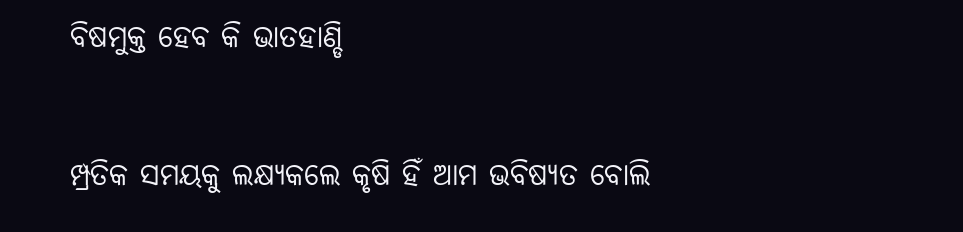ବିଷମୁକ୍ତ ହେବ କି ଭାତହାଣ୍ଡି

ମ୍ପ୍ରତିକ ସମୟକୁ ଲକ୍ଷ୍ୟକଲେ କୃଷି ହିଁ ଆମ ଭବିଷ୍ୟତ ବୋଲି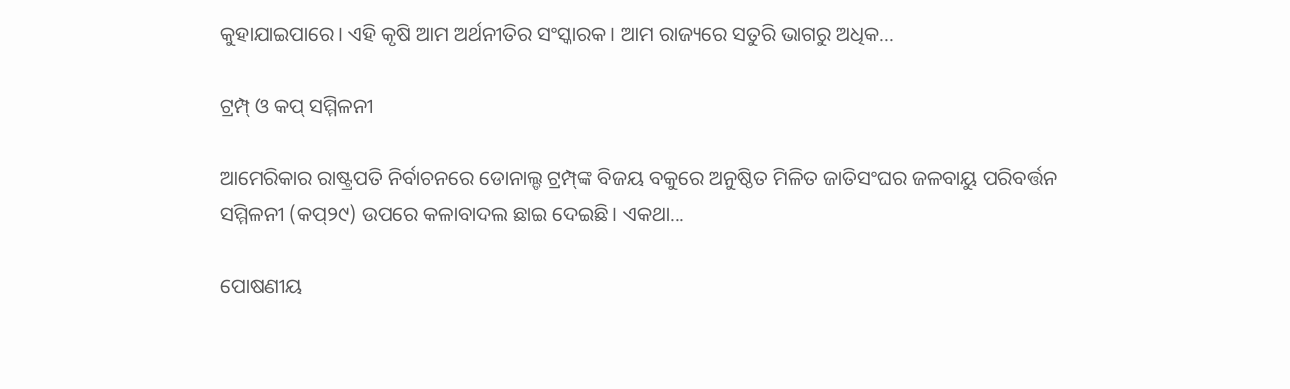କୁହାଯାଇପାରେ। ଏହି କୃଷି ଆମ ଅର୍ଥନୀତିର ସଂସ୍କାରକ। ଆମ ରାଜ୍ୟରେ ସତୁରି ଭାଗରୁ ଅଧିକ...

ଟ୍ରମ୍ପ୍‌ ଓ କପ୍‌ ସମ୍ମିଳନୀ

ଆମେରିକାର ରାଷ୍ଟ୍ରପତି ନିର୍ବାଚନରେ ଡୋନାଲ୍ଡ ଟ୍ରମ୍ପ୍‌ଙ୍କ ବିଜୟ ବକୁରେ ଅନୁଷ୍ଠିତ ମିଳିତ ଜାତିସଂଘର ଜଳବାୟୁ ପରିବର୍ତ୍ତନ ସମ୍ମିଳନୀ (କପ୍‌୨୯) ଉପରେ କଳାବାଦଲ ଛାଇ ଦେଇଛି। ଏକଥା...

ପୋଷଣୀୟ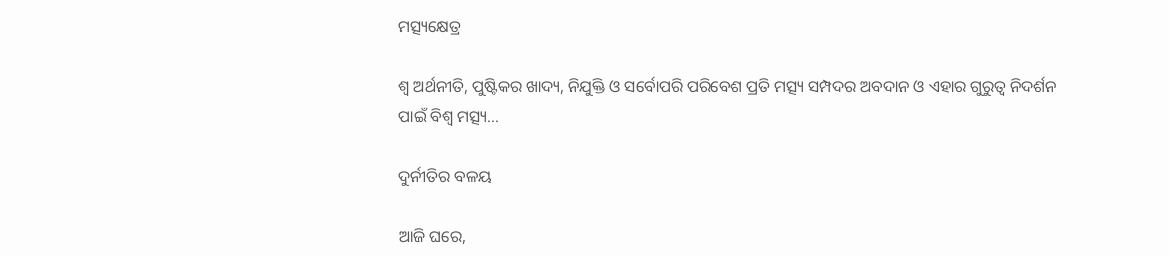ମତ୍ସ୍ୟକ୍ଷେତ୍ର

ଶ୍ୱ ଅର୍ଥନୀତି, ପୁଷ୍ଟିକର ଖାଦ୍ୟ, ନିଯୁକ୍ତି ଓ ସର୍ବୋପରି ପରିବେଶ ପ୍ରତି ମତ୍ସ୍ୟ ସମ୍ପଦର ଅବଦାନ ଓ ଏହାର ଗୁରୁତ୍ୱ ନିଦର୍ଶନ ପାଇଁ ବିଶ୍ୱ ମତ୍ସ୍ୟ...

ଦୁର୍ନୀତିର ବଳୟ

ଆଜି ଘରେ,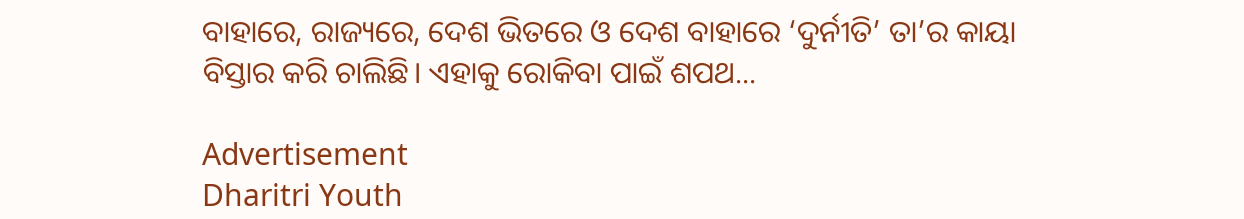ବାହାରେ, ରାଜ୍ୟରେ, ଦେଶ ଭିତରେ ଓ ଦେଶ ବାହାରେ ‘ଦୁର୍ନୀତି’ ତା’ର କାୟା ବିସ୍ତାର କରି ଚାଲିଛି। ଏହାକୁ ରୋକିବା ପାଇଁ ଶପଥ...

Advertisement
Dharitri Youth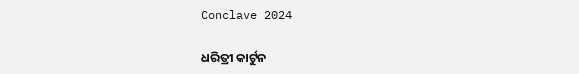Conclave 2024

ଧରିତ୍ରୀ କାର୍ଟୁନ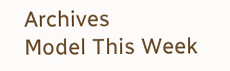Archives
Model This Week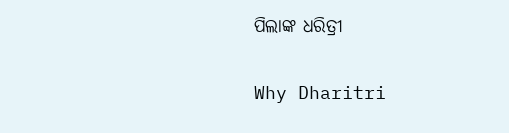ପିଲାଙ୍କ ଧରିତ୍ରୀ

Why Dharitri